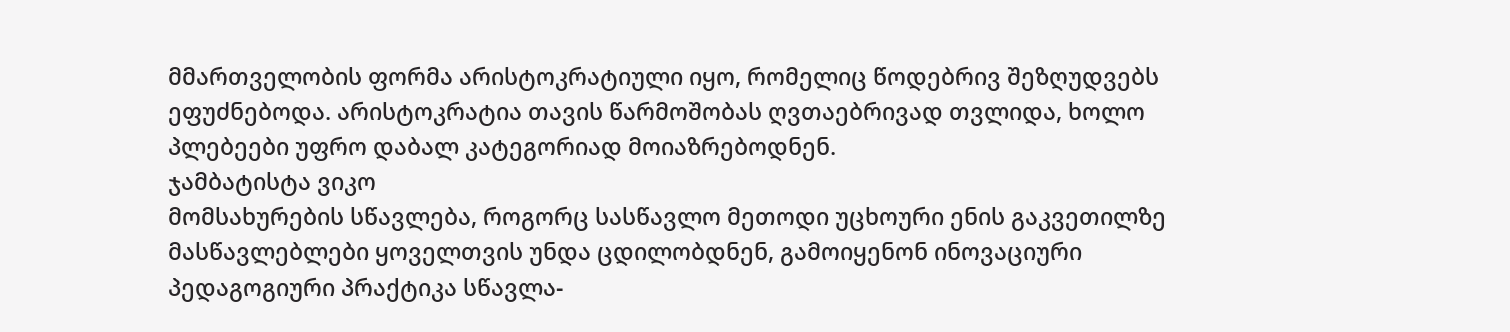მმართველობის ფორმა არისტოკრატიული იყო, რომელიც წოდებრივ შეზღუდვებს ეფუძნებოდა. არისტოკრატია თავის წარმოშობას ღვთაებრივად თვლიდა, ხოლო პლებეები უფრო დაბალ კატეგორიად მოიაზრებოდნენ.
ჯამბატისტა ვიკო
მომსახურების სწავლება, როგორც სასწავლო მეთოდი უცხოური ენის გაკვეთილზე
მასწავლებლები ყოველთვის უნდა ცდილობდნენ, გამოიყენონ ინოვაციური პედაგოგიური პრაქტიკა სწავლა-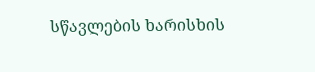სწავლების ხარისხის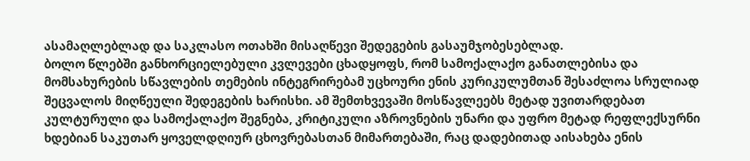ასამაღლებლად და საკლასო ოთახში მისაღწევი შედეგების გასაუმჯობესებლად.
ბოლო წლებში განხორციელებული კვლევები ცხადყოფს, რომ სამოქალაქო განათლებისა და მომსახურების სწავლების თემების ინტეგრირებამ უცხოური ენის კურიკულუმთან შესაძლოა სრულიად შეცვალოს მიღწეული შედეგების ხარისხი. ამ შემთხვევაში მოსწავლეებს მეტად უვითარდებათ კულტურული და სამოქალაქო შეგნება, კრიტიკული აზროვნების უნარი და უფრო მეტად რეფლექსურნი ხდებიან საკუთარ ყოველდღიურ ცხოვრებასთან მიმართებაში, რაც დადებითად აისახება ენის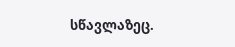სწავლაზეც.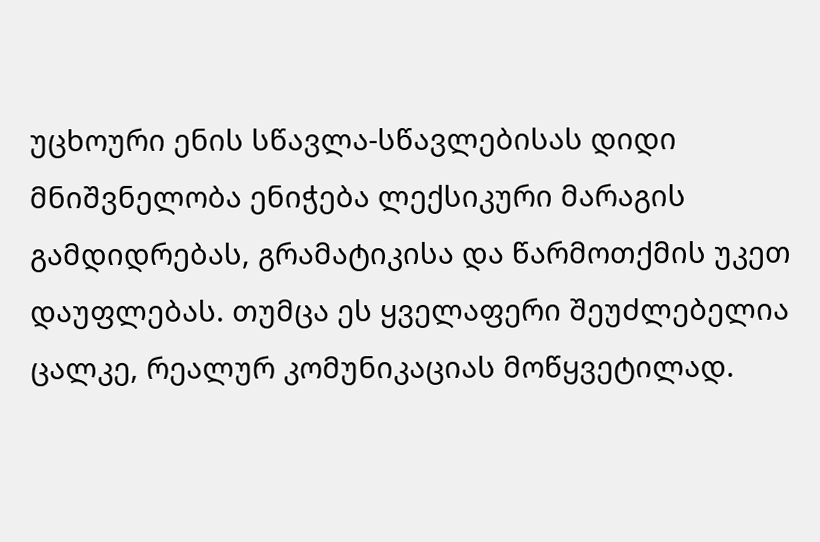უცხოური ენის სწავლა-სწავლებისას დიდი მნიშვნელობა ენიჭება ლექსიკური მარაგის გამდიდრებას, გრამატიკისა და წარმოთქმის უკეთ დაუფლებას. თუმცა ეს ყველაფერი შეუძლებელია ცალკე, რეალურ კომუნიკაციას მოწყვეტილად.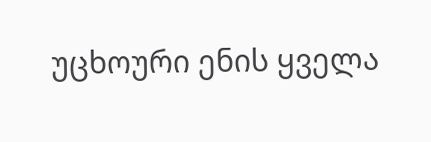უცხოური ენის ყველა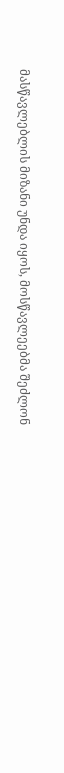მასწავლებლის მიზანი უნდა იყოს, მოსწავლეებმა შეძლონ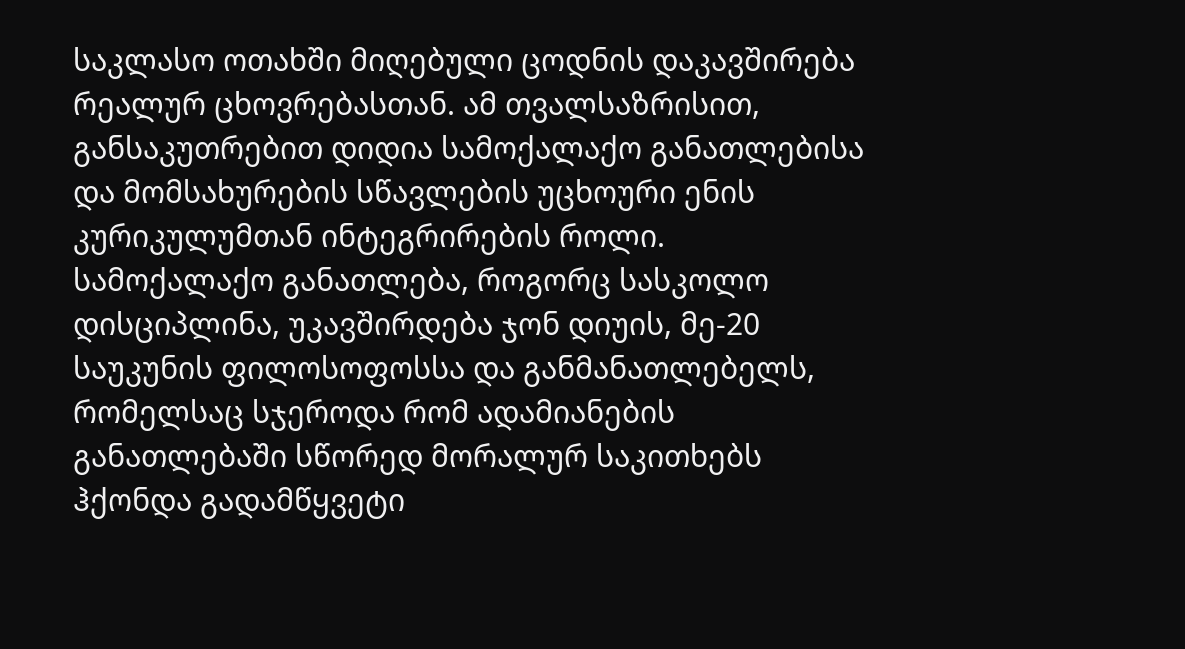საკლასო ოთახში მიღებული ცოდნის დაკავშირება რეალურ ცხოვრებასთან. ამ თვალსაზრისით, განსაკუთრებით დიდია სამოქალაქო განათლებისა და მომსახურების სწავლების უცხოური ენის კურიკულუმთან ინტეგრირების როლი.
სამოქალაქო განათლება, როგორც სასკოლო დისციპლინა, უკავშირდება ჯონ დიუის, მე-20 საუკუნის ფილოსოფოსსა და განმანათლებელს, რომელსაც სჯეროდა რომ ადამიანების განათლებაში სწორედ მორალურ საკითხებს ჰქონდა გადამწყვეტი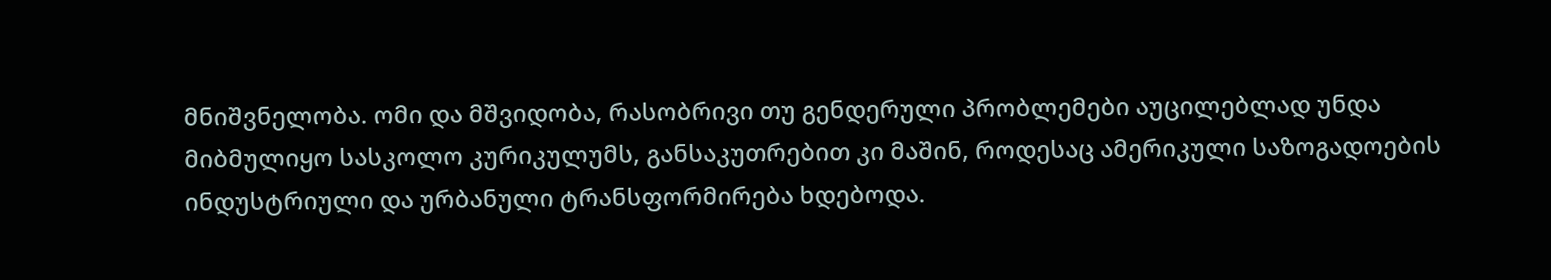მნიშვნელობა. ომი და მშვიდობა, რასობრივი თუ გენდერული პრობლემები აუცილებლად უნდა მიბმულიყო სასკოლო კურიკულუმს, განსაკუთრებით კი მაშინ, როდესაც ამერიკული საზოგადოების ინდუსტრიული და ურბანული ტრანსფორმირება ხდებოდა.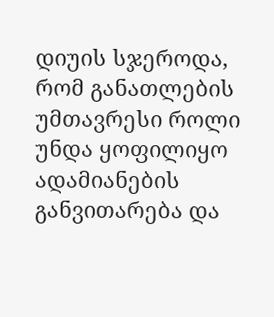დიუის სჯეროდა, რომ განათლების უმთავრესი როლი უნდა ყოფილიყო ადამიანების განვითარება და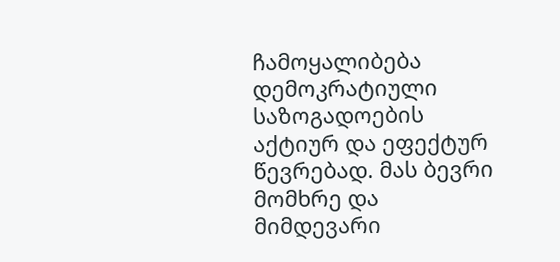ჩამოყალიბება დემოკრატიული საზოგადოების აქტიურ და ეფექტურ წევრებად. მას ბევრი მომხრე და მიმდევარი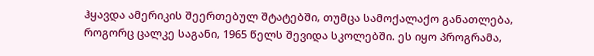ჰყავდა ამერიკის შეერთებულ შტატებში, თუმცა სამოქალაქო განათლება, როგორც ცალკე საგანი, 1965 წელს შევიდა სკოლებში. ეს იყო პროგრამა,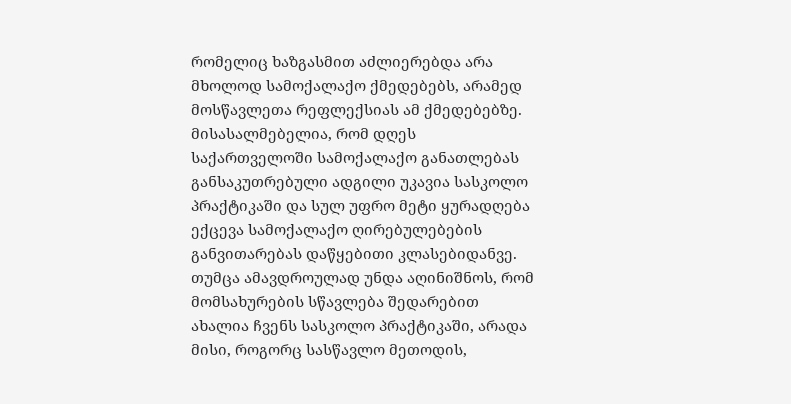რომელიც ხაზგასმით აძლიერებდა არა მხოლოდ სამოქალაქო ქმედებებს, არამედ მოსწავლეთა რეფლექსიას ამ ქმედებებზე.
მისასალმებელია, რომ დღეს საქართველოში სამოქალაქო განათლებას განსაკუთრებული ადგილი უკავია სასკოლო პრაქტიკაში და სულ უფრო მეტი ყურადღება ექცევა სამოქალაქო ღირებულებების განვითარებას დაწყებითი კლასებიდანვე. თუმცა ამავდროულად უნდა აღინიშნოს, რომ მომსახურების სწავლება შედარებით ახალია ჩვენს სასკოლო პრაქტიკაში, არადა მისი, როგორც სასწავლო მეთოდის,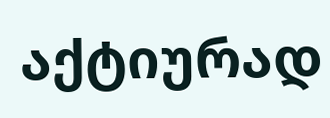აქტიურად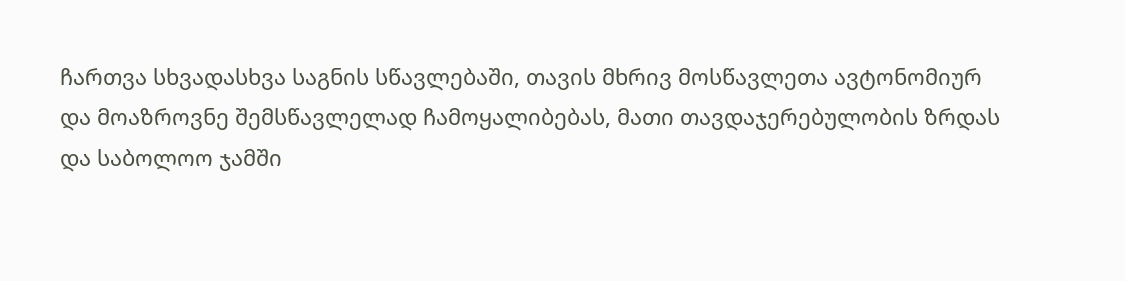ჩართვა სხვადასხვა საგნის სწავლებაში, თავის მხრივ მოსწავლეთა ავტონომიურ და მოაზროვნე შემსწავლელად ჩამოყალიბებას, მათი თავდაჯერებულობის ზრდას და საბოლოო ჯამში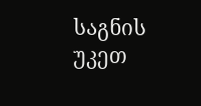საგნის უკეთ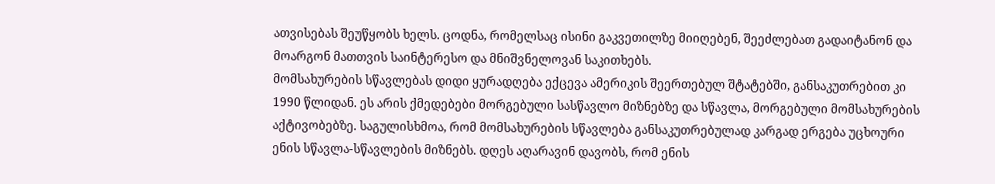ათვისებას შეუწყობს ხელს. ცოდნა, რომელსაც ისინი გაკვეთილზე მიიღებენ, შეეძლებათ გადაიტანონ და მოარგონ მათთვის საინტერესო და მნიშვნელოვან საკითხებს.
მომსახურების სწავლებას დიდი ყურადღება ექცევა ამერიკის შეერთებულ შტატებში, განსაკუთრებით კი 1990 წლიდან. ეს არის ქმედებები მორგებული სასწავლო მიზნებზე და სწავლა, მორგებული მომსახურების აქტივობებზე. საგულისხმოა, რომ მომსახურების სწავლება განსაკუთრებულად კარგად ერგება უცხოური ენის სწავლა-სწავლების მიზნებს. დღეს აღარავინ დავობს, რომ ენის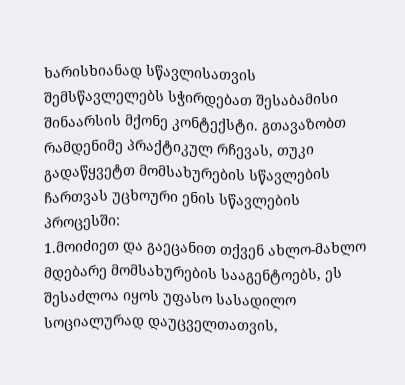ხარისხიანად სწავლისათვის შემსწავლელებს სჭირდებათ შესაბამისი შინაარსის მქონე კონტექსტი. გთავაზობთ რამდენიმე პრაქტიკულ რჩევას, თუკი გადაწყვეტთ მომსახურების სწავლების ჩართვას უცხოური ენის სწავლების პროცესში:
1.მოიძიეთ და გაეცანით თქვენ ახლო-მახლო მდებარე მომსახურების სააგენტოებს, ეს შესაძლოა იყოს უფასო სასადილო სოციალურად დაუცველთათვის,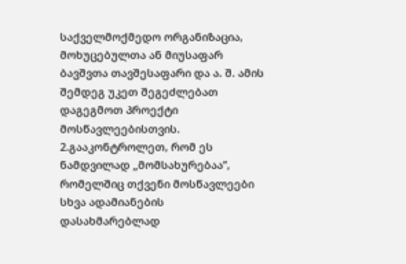საქველმოქმედო ორგანიზაცია, მოხუცებულთა ან მიუსაფარ ბავშვთა თავშესაფარი და ა. შ. ამის შემდეგ უკეთ შეგეძლებათ დაგეგმოთ პროექტი მოსწავლეებისთვის.
2.გააკონტროლეთ, რომ ეს ნამდვილად „მომსახურებაა”, რომელშიც თქვენი მოსწავლეები სხვა ადამიანების დასახმარებლად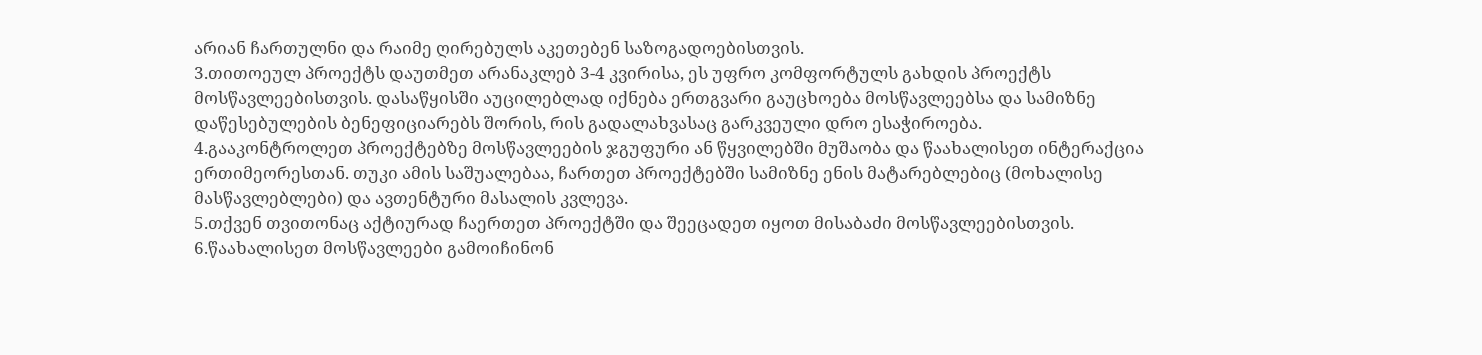არიან ჩართულნი და რაიმე ღირებულს აკეთებენ საზოგადოებისთვის.
3.თითოეულ პროექტს დაუთმეთ არანაკლებ 3-4 კვირისა, ეს უფრო კომფორტულს გახდის პროექტს მოსწავლეებისთვის. დასაწყისში აუცილებლად იქნება ერთგვარი გაუცხოება მოსწავლეებსა და სამიზნე დაწესებულების ბენეფიციარებს შორის, რის გადალახვასაც გარკვეული დრო ესაჭიროება.
4.გააკონტროლეთ პროექტებზე მოსწავლეების ჯგუფური ან წყვილებში მუშაობა და წაახალისეთ ინტერაქცია ერთიმეორესთან. თუკი ამის საშუალებაა, ჩართეთ პროექტებში სამიზნე ენის მატარებლებიც (მოხალისე მასწავლებლები) და ავთენტური მასალის კვლევა.
5.თქვენ თვითონაც აქტიურად ჩაერთეთ პროექტში და შეეცადეთ იყოთ მისაბაძი მოსწავლეებისთვის.
6.წაახალისეთ მოსწავლეები გამოიჩინონ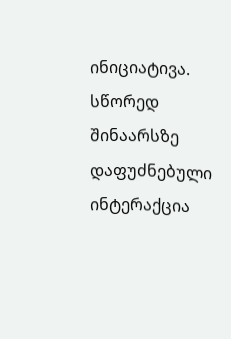ინიციატივა. სწორედ შინაარსზე დაფუძნებული ინტერაქცია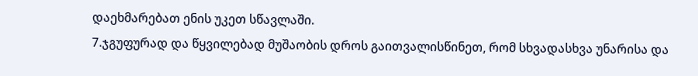დაეხმარებათ ენის უკეთ სწავლაში.
7.ჯგუფურად და წყვილებად მუშაობის დროს გაითვალისწინეთ, რომ სხვადასხვა უნარისა და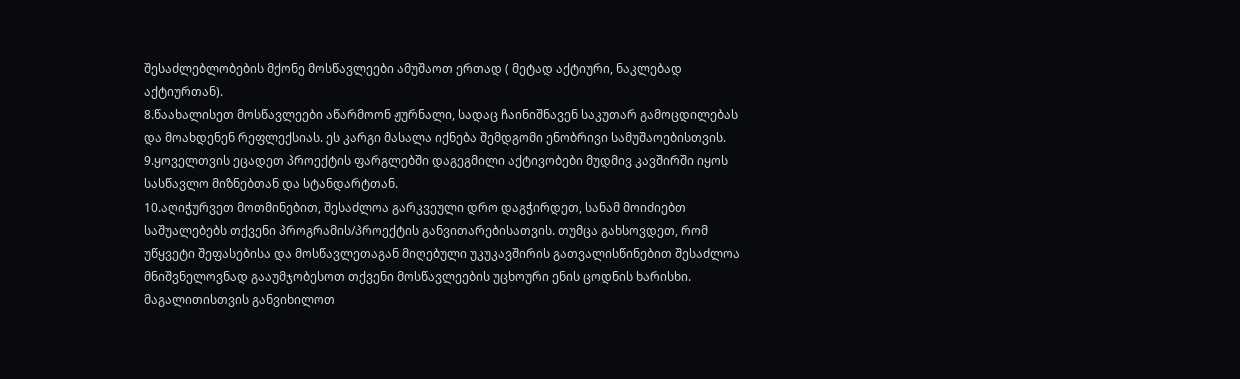შესაძლებლობების მქონე მოსწავლეები ამუშაოთ ერთად ( მეტად აქტიური, ნაკლებად აქტიურთან).
8.წაახალისეთ მოსწავლეები აწარმოონ ჟურნალი, სადაც ჩაინიშნავენ საკუთარ გამოცდილებას და მოახდენენ რეფლექსიას. ეს კარგი მასალა იქნება შემდგომი ენობრივი სამუშაოებისთვის.
9.ყოველთვის ეცადეთ პროექტის ფარგლებში დაგეგმილი აქტივობები მუდმივ კავშირში იყოს სასწავლო მიზნებთან და სტანდარტთან.
10.აღიჭურვეთ მოთმინებით, შესაძლოა გარკვეული დრო დაგჭირდეთ, სანამ მოიძიებთ საშუალებებს თქვენი პროგრამის/პროექტის განვითარებისათვის. თუმცა გახსოვდეთ, რომ უწყვეტი შეფასებისა და მოსწავლეთაგან მიღებული უკუკავშირის გათვალისწინებით შესაძლოა მნიშვნელოვნად გააუმჯობესოთ თქვენი მოსწავლეების უცხოური ენის ცოდნის ხარისხი.
მაგალითისთვის განვიხილოთ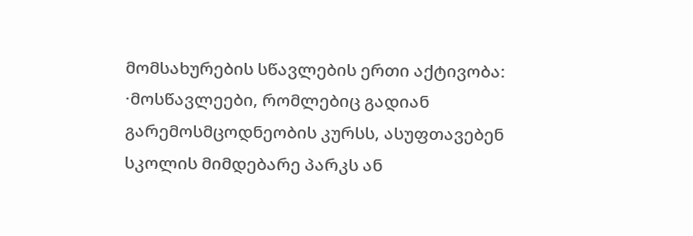მომსახურების სწავლების ერთი აქტივობა:
·მოსწავლეები, რომლებიც გადიან გარემოსმცოდნეობის კურსს, ასუფთავებენ სკოლის მიმდებარე პარკს ან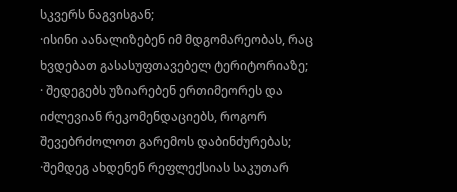სკვერს ნაგვისგან;
·ისინი აანალიზებენ იმ მდგომარეობას, რაც ხვდებათ გასასუფთავებელ ტერიტორიაზე;
· შედეგებს უზიარებენ ერთიმეორეს და იძლევიან რეკომენდაციებს, როგორ შევებრძოლოთ გარემოს დაბინძურებას;
·შემდეგ ახდენენ რეფლექსიას საკუთარ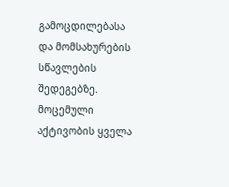გამოცდილებასა და მომსახურების სწავლების შედეგებზე.
მოცემული აქტივობის ყველა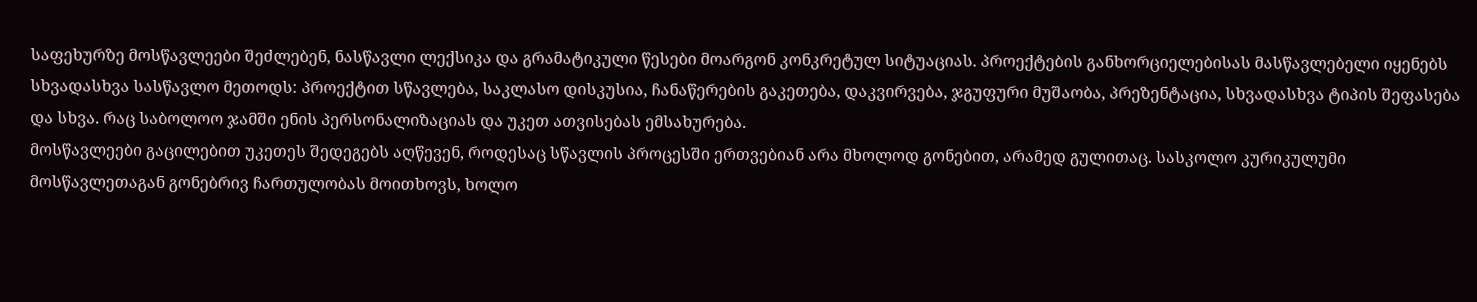საფეხურზე მოსწავლეები შეძლებენ, ნასწავლი ლექსიკა და გრამატიკული წესები მოარგონ კონკრეტულ სიტუაციას. პროექტების განხორციელებისას მასწავლებელი იყენებს სხვადასხვა სასწავლო მეთოდს: პროექტით სწავლება, საკლასო დისკუსია, ჩანაწერების გაკეთება, დაკვირვება, ჯგუფური მუშაობა, პრეზენტაცია, სხვადასხვა ტიპის შეფასება და სხვა. რაც საბოლოო ჯამში ენის პერსონალიზაციას და უკეთ ათვისებას ემსახურება.
მოსწავლეები გაცილებით უკეთეს შედეგებს აღწევენ, როდესაც სწავლის პროცესში ერთვებიან არა მხოლოდ გონებით, არამედ გულითაც. სასკოლო კურიკულუმი მოსწავლეთაგან გონებრივ ჩართულობას მოითხოვს, ხოლო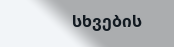სხვების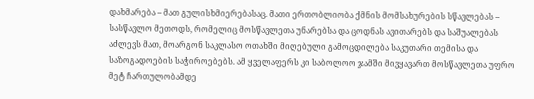დახმარება – მათ გულისხმიერებასაც. მათი ერთობლიობა ქმნის მომსახურების სწავლებას – სასწავლო მეთოდს, რომელიც მოსწავლეთა უნარებსა და ცოდნას ავითარებს და საშუალებას აძლევს მათ, მოარგონ საკლასო ოთახში მიღებული გამოცდილება საკუთარი თემისა და საზოგადოების საჭიროებებს. ამ ყველაფერს კი საბოლოო ჯამში მივყავართ მოსწავლეთა უფრო მეტ ჩართულობამდე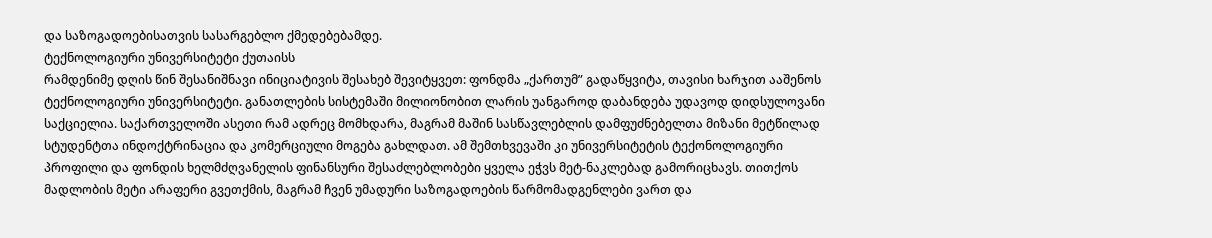და საზოგადოებისათვის სასარგებლო ქმედებებამდე.
ტექნოლოგიური უნივერსიტეტი ქუთაისს
რამდენიმე დღის წინ შესანიშნავი ინიციატივის შესახებ შევიტყვეთ: ფონდმა „ქართუმ” გადაწყვიტა, თავისი ხარჯით ააშენოს ტექნოლოგიური უნივერსიტეტი. განათლების სისტემაში მილიონობით ლარის უანგაროდ დაბანდება უდავოდ დიდსულოვანი საქციელია. საქართველოში ასეთი რამ ადრეც მომხდარა, მაგრამ მაშინ სასწავლებლის დამფუძნებელთა მიზანი მეტწილად სტუდენტთა ინდოქტრინაცია და კომერციული მოგება გახლდათ. ამ შემთხვევაში კი უნივერსიტეტის ტექონოლოგიური პროფილი და ფონდის ხელმძღვანელის ფინანსური შესაძლებლობები ყველა ეჭვს მეტ-ნაკლებად გამორიცხავს. თითქოს მადლობის მეტი არაფერი გვეთქმის, მაგრამ ჩვენ უმადური საზოგადოების წარმომადგენლები ვართ და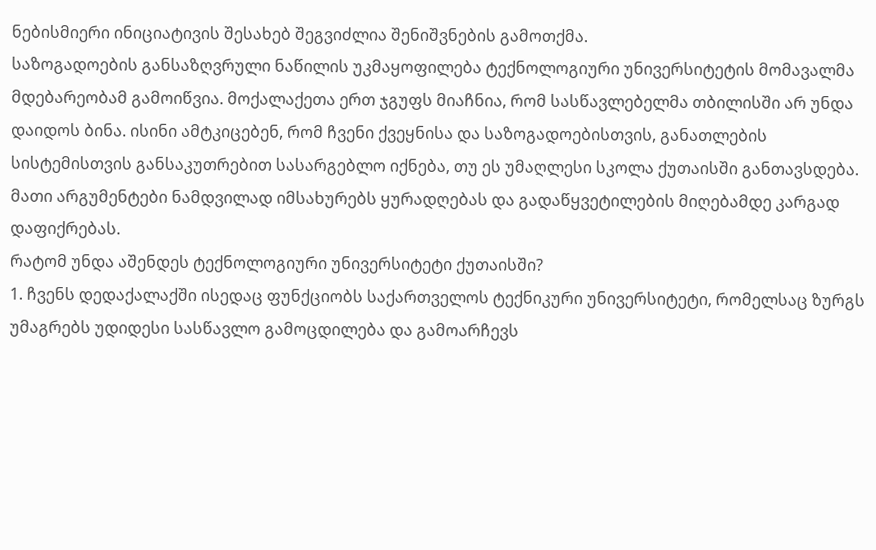ნებისმიერი ინიციატივის შესახებ შეგვიძლია შენიშვნების გამოთქმა.
საზოგადოების განსაზღვრული ნაწილის უკმაყოფილება ტექნოლოგიური უნივერსიტეტის მომავალმა მდებარეობამ გამოიწვია. მოქალაქეთა ერთ ჯგუფს მიაჩნია, რომ სასწავლებელმა თბილისში არ უნდა დაიდოს ბინა. ისინი ამტკიცებენ, რომ ჩვენი ქვეყნისა და საზოგადოებისთვის, განათლების სისტემისთვის განსაკუთრებით სასარგებლო იქნება, თუ ეს უმაღლესი სკოლა ქუთაისში განთავსდება. მათი არგუმენტები ნამდვილად იმსახურებს ყურადღებას და გადაწყვეტილების მიღებამდე კარგად დაფიქრებას.
რატომ უნდა აშენდეს ტექნოლოგიური უნივერსიტეტი ქუთაისში?
1. ჩვენს დედაქალაქში ისედაც ფუნქციობს საქართველოს ტექნიკური უნივერსიტეტი, რომელსაც ზურგს უმაგრებს უდიდესი სასწავლო გამოცდილება და გამოარჩევს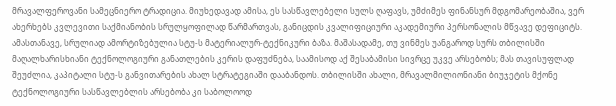მრავალფეროვანი სამეცნიერო ტრადიცია. მიუხედავად ამისა, ეს სასწავლებელი სულს ღაფავს, უმძიმეს ფინანსურ მდგომარეობაშია, ვერ ახერხებს კვლევითი საქმიანობის სრულყოფილად წარმართვას, განიცდის კვალიფიციური აკადემიური პერსონალის მწვავე დეფიციტს. ამასთანავე, სრულიად ამორტიზებულია სტუ-ს მატერიალურ-ტექნიკური ბაზა. მაშასადამე, თუ ვინმეს უანგაროდ სურს თბილისში მაღალხარისხიანი ტექნოლოგიური განათლების კერის დაფუძნება, საამისოდ აქ შესაბამისი სივრცე უკვე არსებობს; მას თავისუფლად შეუძლია, კაპიტალი სტუ-ს განვითარების ახალ სტრატეგიაში დააბანდოს. თბილისში ახალი, მრავალმილიონიანი ბიუჯეტის მქონე ტექნოლოგიური სასწავლებლის არსებობა კი საბოლოოდ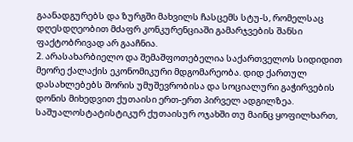გაანადგურებს და ზურგში მახვილს ჩასცემს სტუ-ს, რომელსაც დღესდღეობით მძაფრ კონკურენციაში გამარჯვების შანსი ფაქტობრივად არ გააჩნია.
2. არასახარბიელო და შემაშფოთებელია საქართველოს სიდიდით მეორე ქალაქის ეკონომიკური მდგომარეობა. დიდ ქართულ დასახლებებს შორის უმუშევრობისა და სოციალური გაჭირვების დონის მიხედვით ქუთაისი ერთ-ერთ პირველ ადგილზეა. საშუალოსტატისტიკურ ქუთაისურ ოჯახში თუ მაინც ყოფილხართ,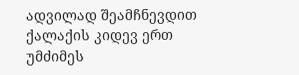ადვილად შეამჩნევდით ქალაქის კიდევ ერთ უმძიმეს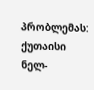პრობლემას: ქუთაისი ნელ-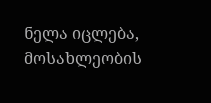ნელა იცლება, მოსახლეობის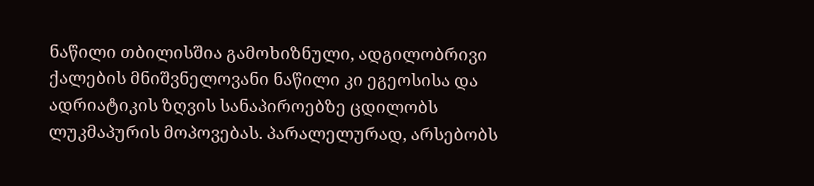ნაწილი თბილისშია გამოხიზნული, ადგილობრივი ქალების მნიშვნელოვანი ნაწილი კი ეგეოსისა და ადრიატიკის ზღვის სანაპიროებზე ცდილობს ლუკმაპურის მოპოვებას. პარალელურად, არსებობს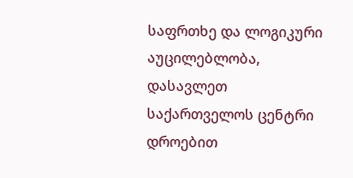საფრთხე და ლოგიკური აუცილებლობა, დასავლეთ საქართველოს ცენტრი დროებით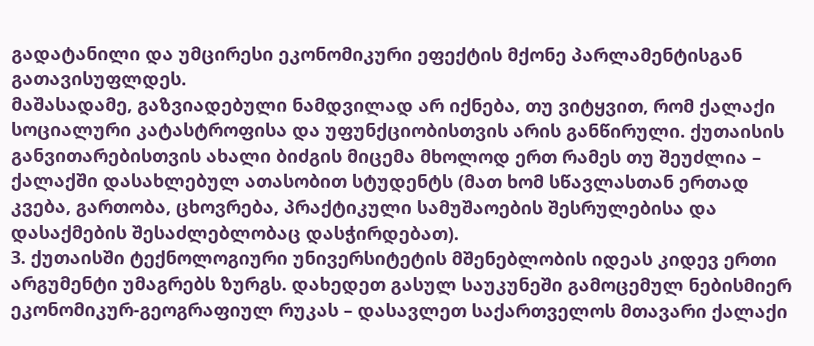გადატანილი და უმცირესი ეკონომიკური ეფექტის მქონე პარლამენტისგან გათავისუფლდეს.
მაშასადამე, გაზვიადებული ნამდვილად არ იქნება, თუ ვიტყვით, რომ ქალაქი სოციალური კატასტროფისა და უფუნქციობისთვის არის განწირული. ქუთაისის განვითარებისთვის ახალი ბიძგის მიცემა მხოლოდ ერთ რამეს თუ შეუძლია – ქალაქში დასახლებულ ათასობით სტუდენტს (მათ ხომ სწავლასთან ერთად კვება, გართობა, ცხოვრება, პრაქტიკული სამუშაოების შესრულებისა და დასაქმების შესაძლებლობაც დასჭირდებათ).
3. ქუთაისში ტექნოლოგიური უნივერსიტეტის მშენებლობის იდეას კიდევ ერთი არგუმენტი უმაგრებს ზურგს. დახედეთ გასულ საუკუნეში გამოცემულ ნებისმიერ ეკონომიკურ-გეოგრაფიულ რუკას – დასავლეთ საქართველოს მთავარი ქალაქი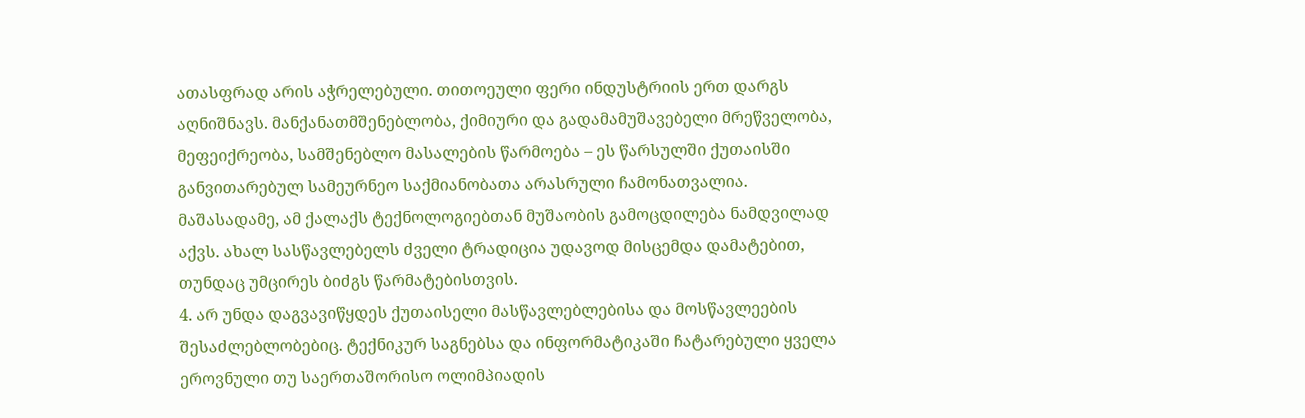ათასფრად არის აჭრელებული. თითოეული ფერი ინდუსტრიის ერთ დარგს აღნიშნავს. მანქანათმშენებლობა, ქიმიური და გადამამუშავებელი მრეწველობა, მეფეიქრეობა, სამშენებლო მასალების წარმოება – ეს წარსულში ქუთაისში განვითარებულ სამეურნეო საქმიანობათა არასრული ჩამონათვალია. მაშასადამე, ამ ქალაქს ტექნოლოგიებთან მუშაობის გამოცდილება ნამდვილად აქვს. ახალ სასწავლებელს ძველი ტრადიცია უდავოდ მისცემდა დამატებით, თუნდაც უმცირეს ბიძგს წარმატებისთვის.
4. არ უნდა დაგვავიწყდეს ქუთაისელი მასწავლებლებისა და მოსწავლეების შესაძლებლობებიც. ტექნიკურ საგნებსა და ინფორმატიკაში ჩატარებული ყველა ეროვნული თუ საერთაშორისო ოლიმპიადის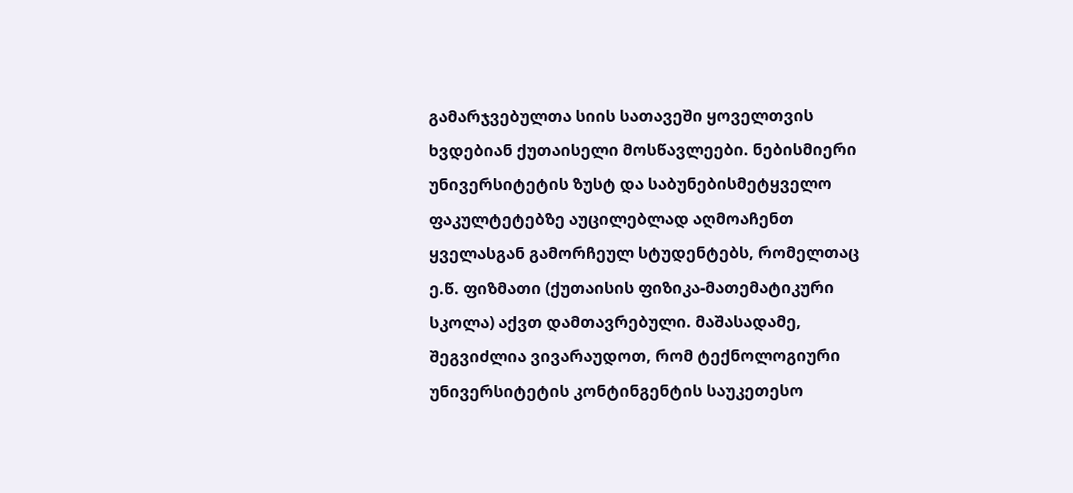გამარჯვებულთა სიის სათავეში ყოველთვის ხვდებიან ქუთაისელი მოსწავლეები. ნებისმიერი უნივერსიტეტის ზუსტ და საბუნებისმეტყველო ფაკულტეტებზე აუცილებლად აღმოაჩენთ ყველასგან გამორჩეულ სტუდენტებს, რომელთაც ე.წ. ფიზმათი (ქუთაისის ფიზიკა-მათემატიკური სკოლა) აქვთ დამთავრებული. მაშასადამე, შეგვიძლია ვივარაუდოთ, რომ ტექნოლოგიური უნივერსიტეტის კონტინგენტის საუკეთესო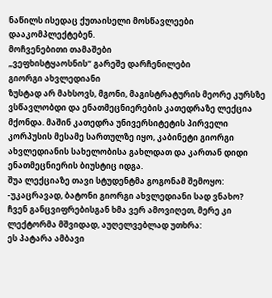ნაწილს ისედაც ქუთაისელი მოსწავლეები დააკომპლექტებენ.
მოჩვენებითი თამაშები
„ვეფხისტყაოსნის“ გარეშე დარჩენილები
გიორგი ახვლედიანი
ზუსტად არ მახსოვს, მგონი, მაგისტრატურის მეორე კურსზე ვსწავლობდი და ენათმეცნიერების კათედრაზე ლექცია მქონდა. მაშინ კათედრა უნივერსიტეტის პირველი კორპუსის მესამე სართულზე იყო, კაბინეტი გიორგი ახვლედიანის სახელობისა გახლდათ და კართან დიდი ენათმეცნიერის ბიუსტიც იდგა.
შუა ლექციაზე თავი სტუდენტმა გოგონამ შემოყო:
-უკაცრავად, ბატონი გიორგი ახვლედიანი სად ვნახო?
ჩვენ განცვიფრებისგან ხმა ვერ ამოვიღეთ, მერე კი ლექტორმა მშვიდად, აუღელვებლად უთხრა:
ეს პატარა ამბავი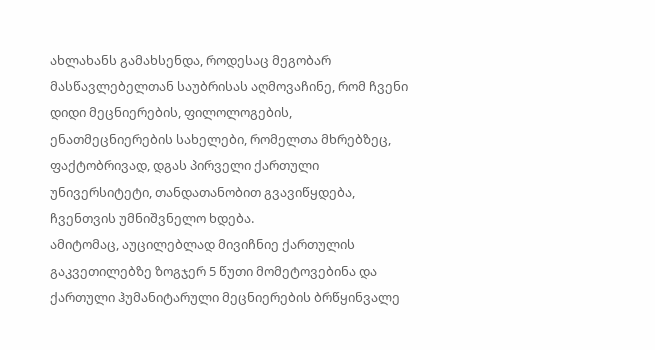ახლახანს გამახსენდა, როდესაც მეგობარ მასწავლებელთან საუბრისას აღმოვაჩინე, რომ ჩვენი დიდი მეცნიერების, ფილოლოგების, ენათმეცნიერების სახელები, რომელთა მხრებზეც, ფაქტობრივად, დგას პირველი ქართული უნივერსიტეტი, თანდათანობით გვავიწყდება, ჩვენთვის უმნიშვნელო ხდება.
ამიტომაც, აუცილებლად მივიჩნიე ქართულის გაკვეთილებზე ზოგჯერ 5 წუთი მომეტოვებინა და ქართული ჰუმანიტარული მეცნიერების ბრწყინვალე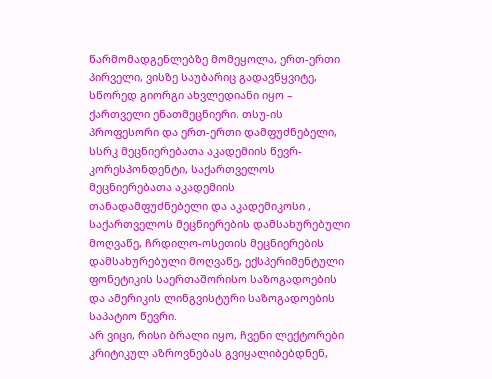წარმომადგენლებზე მომეყოლა, ერთ-ერთი პირველი, ვისზე საუბარიც გადავწყვიტე, სწორედ გიორგი ახვლედიანი იყო – ქართველი ენათმეცნიერი. თსუ-ის პროფესორი და ერთ-ერთი დამფუძნებელი, სსრკ მეცნიერებათა აკადემიის წევრ-კორესპონდენტი, საქართველოს მეცნიერებათა აკადემიის თანადამფუძნებელი და აკადემიკოსი , საქართველოს მეცნიერების დამსახურებული მოღვაწე, ჩრდილო-ოსეთის მეცნიერების დამსახურებული მოღვაწე, ექსპერიმენტული ფონეტიკის საერთაშორისო საზოგადოების და ამერიკის ლინგვისტური საზოგადოების საპატიო წევრი.
არ ვიცი, რისი ბრალი იყო, ჩვენი ლექტორები კრიტიკულ აზროვნებას გვიყალიბებდნენ,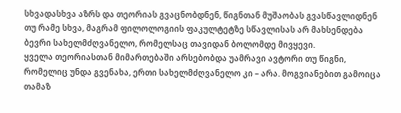სხვადასხვა აზრს და თეორიას გვაცნობდნენ, წიგნთან მუშაობას გვასწავლიდნენ თუ რამე სხვა, მაგრამ ფილოლოგიის ფაკულტეტზე სწავლისას არ მახსენდება ბევრი სახელმძღვანელო, რომელსაც თავიდან ბოლომდე მივყევი.
ყველა თეორიასთან მიმართებაში არსებობდა უამრავი ავტორი თუ წიგნი, რომელიც უნდა გვენახა, ერთი სახელმძღვანელო კი – არა. მოგვიანებით გამოიცა თამაზ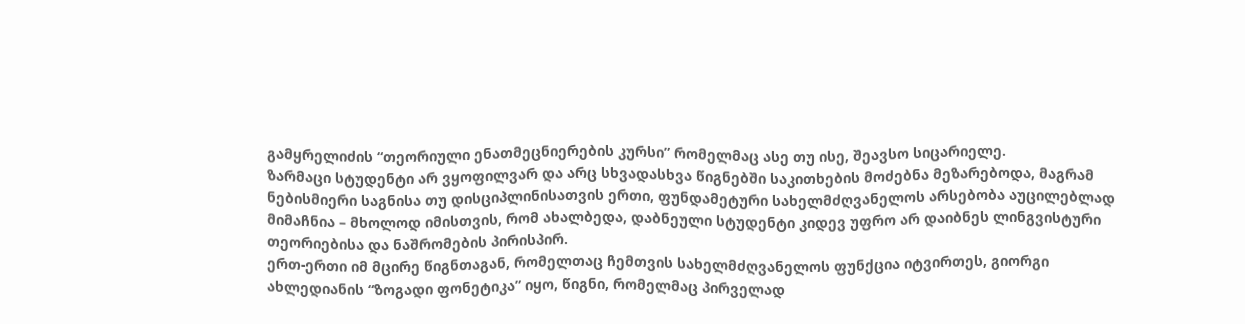გამყრელიძის “თეორიული ენათმეცნიერების კურსი” რომელმაც ასე თუ ისე, შეავსო სიცარიელე.
ზარმაცი სტუდენტი არ ვყოფილვარ და არც სხვადასხვა წიგნებში საკითხების მოძებნა მეზარებოდა, მაგრამ ნებისმიერი საგნისა თუ დისციპლინისათვის ერთი, ფუნდამეტური სახელმძღვანელოს არსებობა აუცილებლად მიმაჩნია – მხოლოდ იმისთვის, რომ ახალბედა, დაბნეული სტუდენტი კიდევ უფრო არ დაიბნეს ლინგვისტური თეორიებისა და ნაშრომების პირისპირ.
ერთ-ერთი იმ მცირე წიგნთაგან, რომელთაც ჩემთვის სახელმძღვანელოს ფუნქცია იტვირთეს, გიორგი ახლედიანის “ზოგადი ფონეტიკა” იყო, წიგნი, რომელმაც პირველად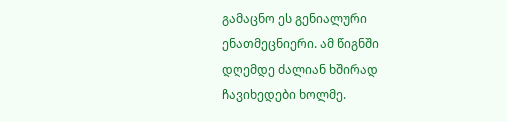გამაცნო ეს გენიალური ენათმეცნიერი. ამ წიგნში დღემდე ძალიან ხშირად ჩავიხედები ხოლმე.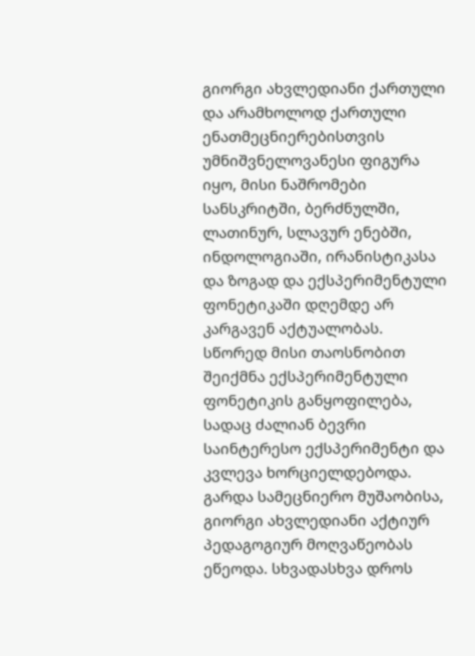გიორგი ახვლედიანი ქართული და არამხოლოდ ქართული ენათმეცნიერებისთვის უმნიშვნელოვანესი ფიგურა იყო, მისი ნაშრომები სანსკრიტში, ბერძნულში, ლათინურ, სლავურ ენებში, ინდოლოგიაში, ირანისტიკასა და ზოგად და ექსპერიმენტული ფონეტიკაში დღემდე არ კარგავენ აქტუალობას.
სწორედ მისი თაოსნობით შეიქმნა ექსპერიმენტული ფონეტიკის განყოფილება, სადაც ძალიან ბევრი საინტერესო ექსპერიმენტი და კვლევა ხორციელდებოდა. გარდა სამეცნიერო მუშაობისა, გიორგი ახვლედიანი აქტიურ პედაგოგიურ მოღვაწეობას ეწეოდა. სხვადასხვა დროს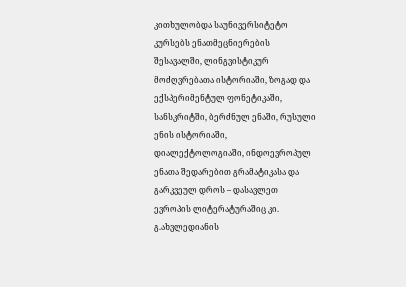კითხულობდა საუნივერსიტეტო კურსებს ენათმეცნიერების შესავალში, ლინგვისტიკურ მოძღვრებათა ისტორიაში, ზოგად და ექსპერიმენტულ ფონეტიკაში, სანსკრიტში, ბერძნულ ენაში, რუსული ენის ისტორიაში, დიალექტოლოგიაში, ინდოევროპულ ენათა შედარებით გრამატიკასა და გარკვეულ დროს – დასავლეთ ევროპის ლიტერატურაშიც კი.
გ.ახვლედიანის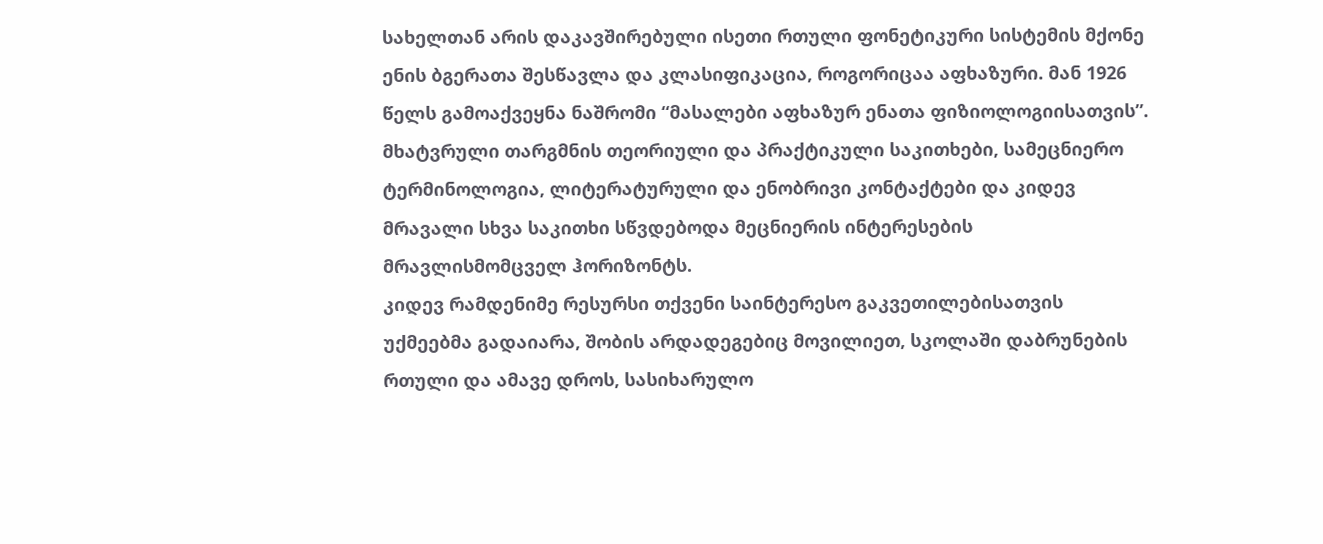სახელთან არის დაკავშირებული ისეთი რთული ფონეტიკური სისტემის მქონე ენის ბგერათა შესწავლა და კლასიფიკაცია, როგორიცაა აფხაზური. მან 1926 წელს გამოაქვეყნა ნაშრომი “მასალები აფხაზურ ენათა ფიზიოლოგიისათვის”.
მხატვრული თარგმნის თეორიული და პრაქტიკული საკითხები, სამეცნიერო ტერმინოლოგია, ლიტერატურული და ენობრივი კონტაქტები და კიდევ მრავალი სხვა საკითხი სწვდებოდა მეცნიერის ინტერესების მრავლისმომცველ ჰორიზონტს.
კიდევ რამდენიმე რესურსი თქვენი საინტერესო გაკვეთილებისათვის
უქმეებმა გადაიარა, შობის არდადეგებიც მოვილიეთ, სკოლაში დაბრუნების რთული და ამავე დროს, სასიხარულო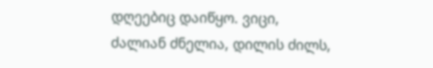დღეებიც დაიწყო. ვიცი, ძალიან ძნელია, დილის ძილს,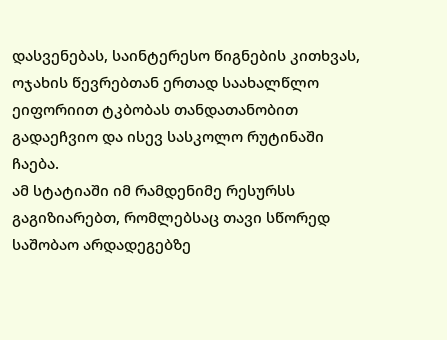დასვენებას, საინტერესო წიგნების კითხვას, ოჯახის წევრებთან ერთად საახალწლო ეიფორიით ტკბობას თანდათანობით გადაეჩვიო და ისევ სასკოლო რუტინაში ჩაება.
ამ სტატიაში იმ რამდენიმე რესურსს გაგიზიარებთ, რომლებსაც თავი სწორედ საშობაო არდადეგებზე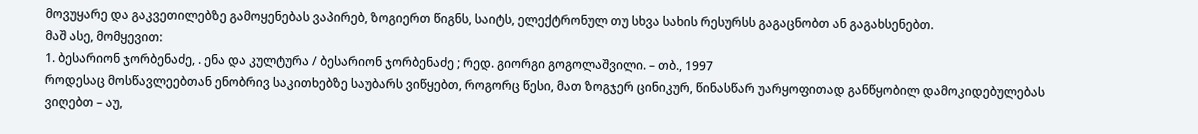მოვუყარე და გაკვეთილებზე გამოყენებას ვაპირებ, ზოგიერთ წიგნს, საიტს, ელექტრონულ თუ სხვა სახის რესურსს გაგაცნობთ ან გაგახსენებთ.
მაშ ასე, მომყევით:
1. ბესარიონ ჯორბენაძე, . ენა და კულტურა / ბესარიონ ჯორბენაძე ; რედ. გიორგი გოგოლაშვილი. – თბ., 1997
როდესაც მოსწავლეებთან ენობრივ საკითხებზე საუბარს ვიწყებთ, როგორც წესი, მათ ზოგჯერ ცინიკურ, წინასწარ უარყოფითად განწყობილ დამოკიდებულებას ვიღებთ – აუ,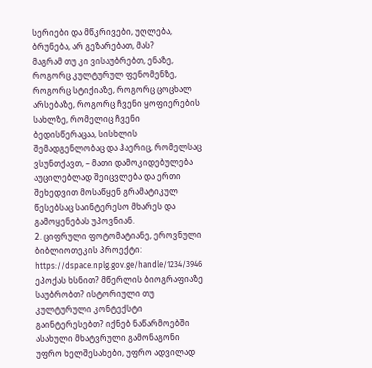სერიები და მწკრივები, უღლება, ბრუნება, არ გეზარებათ, მას?
მაგრამ თუ კი ვისაუბრებთ, ენაზე, როგორც კულტურულ ფენომენზე, როგორც სტიქიაზე, როგორც ცოცხალ არსებაზე, როგორც ჩვენი ყოფიერების სახლზე, რომელიც ჩვენი ბედისწერაცაა, სისხლის შემადგენლობაც და ჰაერიც, რომელსაც ვსუნთქავთ, – მათი დამოკიდებულება აუცილებლად შეიცვლება და ერთი შეხედვით მოსაწყენ გრამატიკულ წესებსაც საინტერესო მხარეს და გამოყენებას უპოვნიან.
2. ციფრული ფოტომატიანე, ეროვნული ბიბლიოთეკის პროექტი: https://dspace.nplg.gov.ge/handle/1234/3946
ეპოქას ხსნით? მწერლის ბიოგრაფიაზე საუბრობთ? ისტორიული თუ კულტურული კონტექსტი გაინტერესებთ? იქნებ ნაწარმოებში ასახული მხატვრული გამონაგონი უფრო ხელშესახები, უფრო ადვილად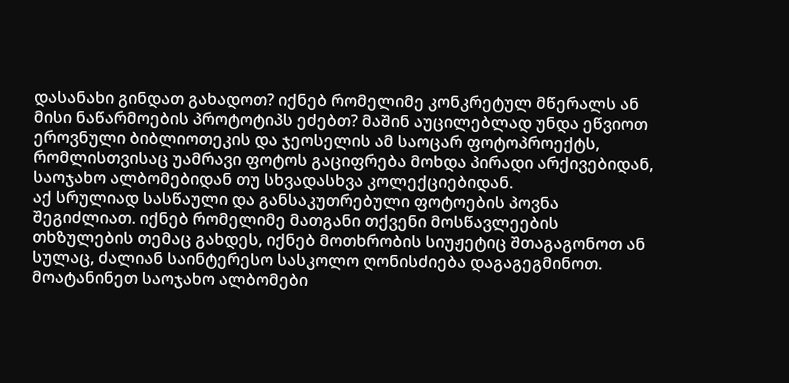დასანახი გინდათ გახადოთ? იქნებ რომელიმე კონკრეტულ მწერალს ან მისი ნაწარმოების პროტოტიპს ეძებთ? მაშინ აუცილებლად უნდა ეწვიოთ ეროვნული ბიბლიოთეკის და ჯეოსელის ამ საოცარ ფოტოპროექტს, რომლისთვისაც უამრავი ფოტოს გაციფრება მოხდა პირადი არქივებიდან, საოჯახო ალბომებიდან თუ სხვადასხვა კოლექციებიდან.
აქ სრულიად სასწაული და განსაკუთრებული ფოტოების პოვნა შეგიძლიათ. იქნებ რომელიმე მათგანი თქვენი მოსწავლეების თხზულების თემაც გახდეს, იქნებ მოთხრობის სიუჟეტიც შთაგაგონოთ ან სულაც, ძალიან საინტერესო სასკოლო ღონისძიება დაგაგეგმინოთ.
მოატანინეთ საოჯახო ალბომები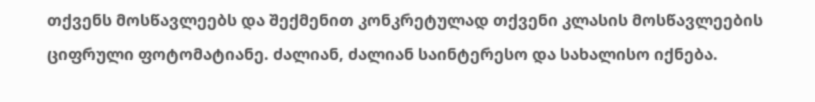თქვენს მოსწავლეებს და შექმენით კონკრეტულად თქვენი კლასის მოსწავლეების ციფრული ფოტომატიანე. ძალიან, ძალიან საინტერესო და სახალისო იქნება.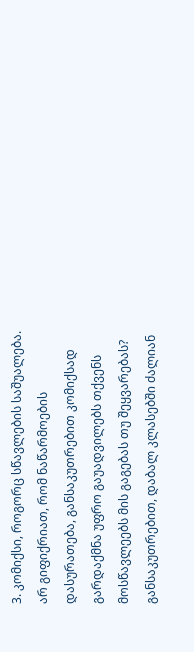3. კომიქსი, როგორც სწავლების საშუალება.
არ გიფიქრიათ, რომ ნაწარმოების დასურათება, განსაკუთრებით კომიქსად გარდაქმნა უფრო გაუადვილებს თქვენს მოსწავლეებს მის გაგებას თუ შეყვარებას? განსაკუთრებით, დაბალ კლასებში ძალიან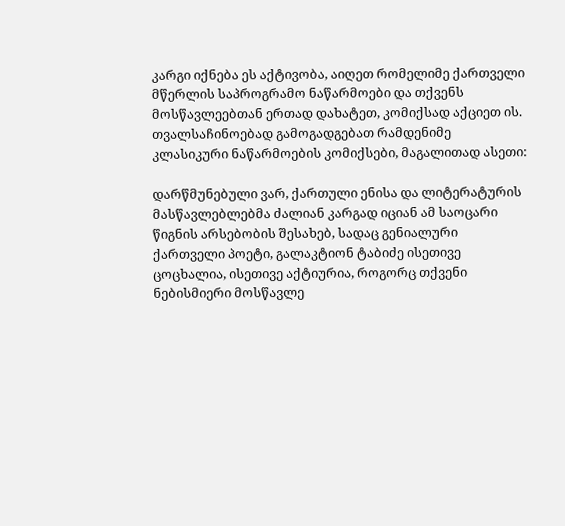კარგი იქნება ეს აქტივობა, აიღეთ რომელიმე ქართველი მწერლის საპროგრამო ნაწარმოები და თქვენს მოსწავლეებთან ერთად დახატეთ, კომიქსად აქციეთ ის. თვალსაჩინოებად გამოგადგებათ რამდენიმე კლასიკური ნაწარმოების კომიქსები, მაგალითად ასეთი:

დარწმუნებული ვარ, ქართული ენისა და ლიტერატურის მასწავლებლებმა ძალიან კარგად იციან ამ საოცარი წიგნის არსებობის შესახებ, სადაც გენიალური ქართველი პოეტი, გალაკტიონ ტაბიძე ისეთივე ცოცხალია, ისეთივე აქტიურია, როგორც თქვენი ნებისმიერი მოსწავლე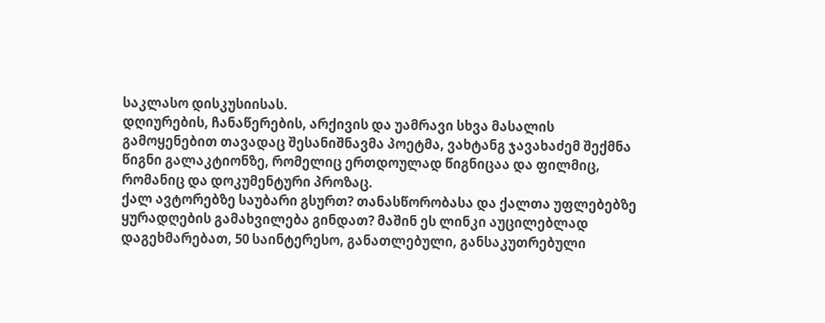საკლასო დისკუსიისას.
დღიურების, ჩანაწერების, არქივის და უამრავი სხვა მასალის გამოყენებით თავადაც შესანიშნავმა პოეტმა, ვახტანგ ჯავახაძემ შექმნა წიგნი გალაკტიონზე, რომელიც ერთდოულად წიგნიცაა და ფილმიც, რომანიც და დოკუმენტური პროზაც.
ქალ ავტორებზე საუბარი გსურთ? თანასწორობასა და ქალთა უფლებებზე ყურადღების გამახვილება გინდათ? მაშინ ეს ლინკი აუცილებლად დაგეხმარებათ, 50 საინტერესო, განათლებული, განსაკუთრებული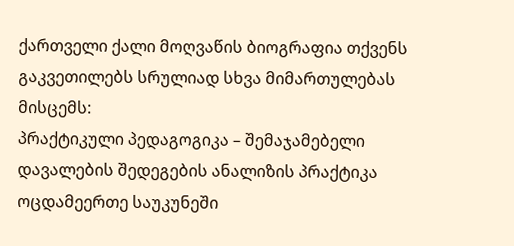ქართველი ქალი მოღვაწის ბიოგრაფია თქვენს გაკვეთილებს სრულიად სხვა მიმართულებას მისცემს:
პრაქტიკული პედაგოგიკა – შემაჯამებელი დავალების შედეგების ანალიზის პრაქტიკა
ოცდამეერთე საუკუნეში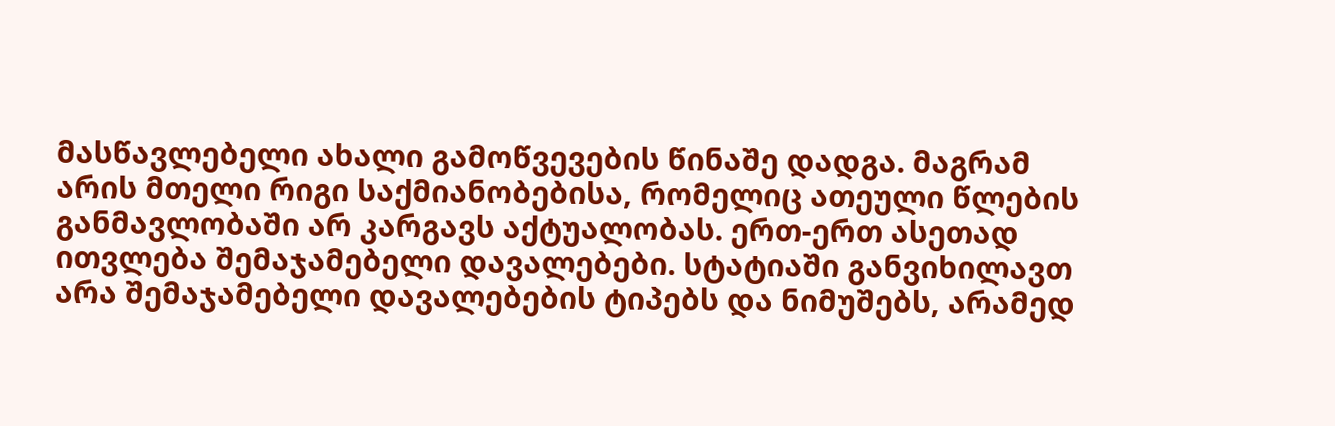მასწავლებელი ახალი გამოწვევების წინაშე დადგა. მაგრამ არის მთელი რიგი საქმიანობებისა, რომელიც ათეული წლების განმავლობაში არ კარგავს აქტუალობას. ერთ-ერთ ასეთად ითვლება შემაჯამებელი დავალებები. სტატიაში განვიხილავთ არა შემაჯამებელი დავალებების ტიპებს და ნიმუშებს, არამედ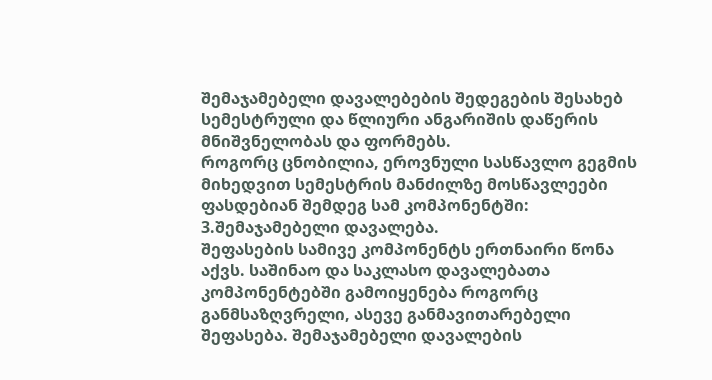შემაჯამებელი დავალებების შედეგების შესახებ სემესტრული და წლიური ანგარიშის დაწერის მნიშვნელობას და ფორმებს.
როგორც ცნობილია, ეროვნული სასწავლო გეგმის მიხედვით სემესტრის მანძილზე მოსწავლეები ფასდებიან შემდეგ სამ კომპონენტში:
3.შემაჯამებელი დავალება.
შეფასების სამივე კომპონენტს ერთნაირი წონა აქვს. საშინაო და საკლასო დავალებათა კომპონენტებში გამოიყენება როგორც განმსაზღვრელი, ასევე განმავითარებელი შეფასება. შემაჯამებელი დავალების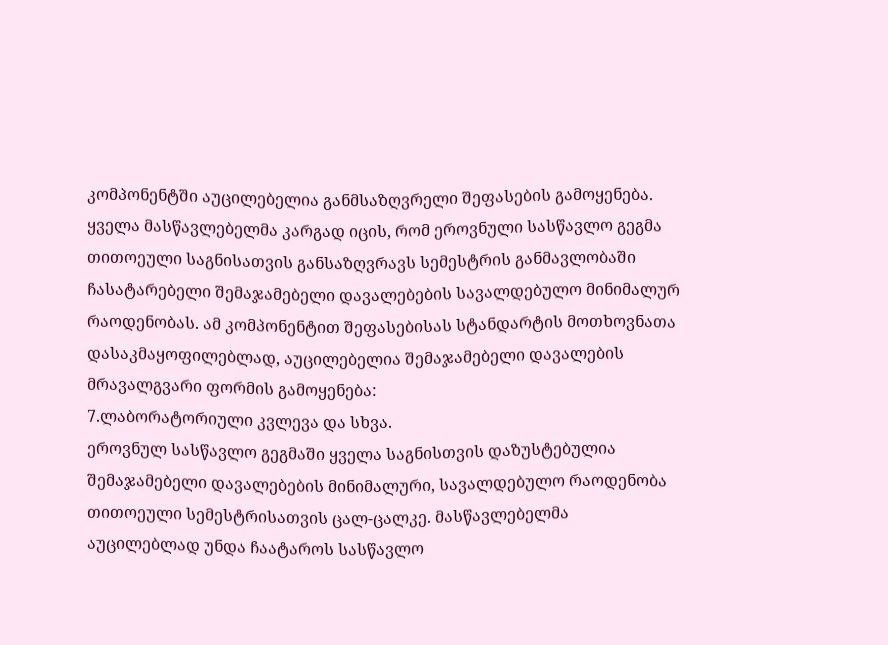კომპონენტში აუცილებელია განმსაზღვრელი შეფასების გამოყენება.
ყველა მასწავლებელმა კარგად იცის, რომ ეროვნული სასწავლო გეგმა თითოეული საგნისათვის განსაზღვრავს სემესტრის განმავლობაში ჩასატარებელი შემაჯამებელი დავალებების სავალდებულო მინიმალურ რაოდენობას. ამ კომპონენტით შეფასებისას სტანდარტის მოთხოვნათა დასაკმაყოფილებლად, აუცილებელია შემაჯამებელი დავალების მრავალგვარი ფორმის გამოყენება:
7.ლაბორატორიული კვლევა და სხვა.
ეროვნულ სასწავლო გეგმაში ყველა საგნისთვის დაზუსტებულია შემაჯამებელი დავალებების მინიმალური, სავალდებულო რაოდენობა თითოეული სემესტრისათვის ცალ-ცალკე. მასწავლებელმა აუცილებლად უნდა ჩაატაროს სასწავლო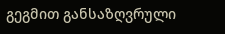გეგმით განსაზღვრული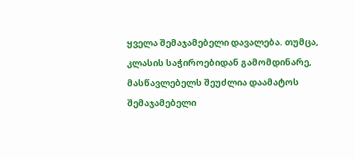ყველა შემაჯამებელი დავალება. თუმცა, კლასის საჭიროებიდან გამომდინარე, მასწავლებელს შეუძლია დაამატოს შემაჯამებელი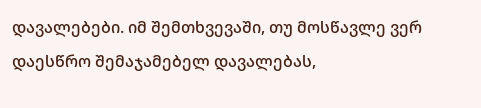დავალებები. იმ შემთხვევაში, თუ მოსწავლე ვერ დაესწრო შემაჯამებელ დავალებას,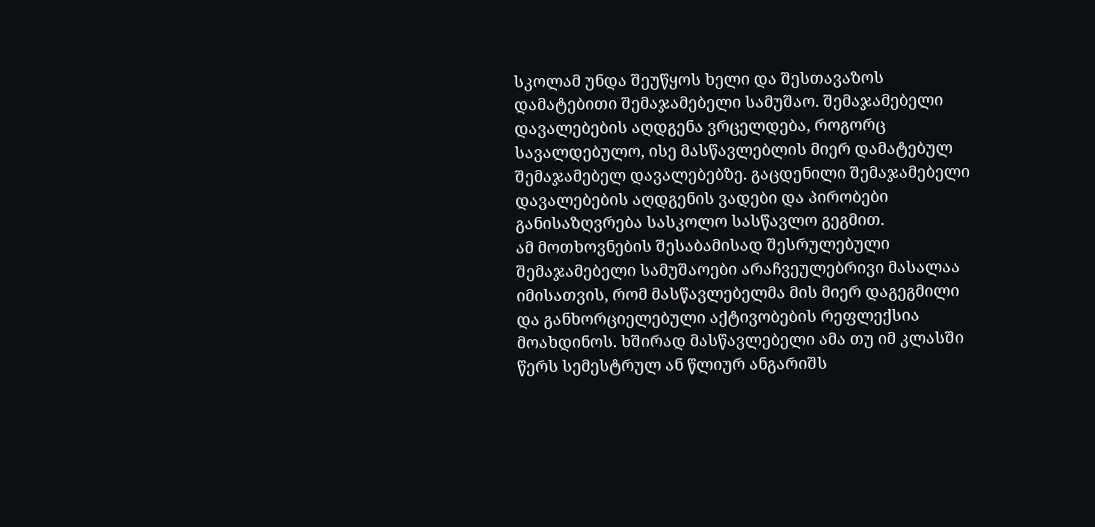სკოლამ უნდა შეუწყოს ხელი და შესთავაზოს დამატებითი შემაჯამებელი სამუშაო. შემაჯამებელი დავალებების აღდგენა ვრცელდება, როგორც სავალდებულო, ისე მასწავლებლის მიერ დამატებულ შემაჯამებელ დავალებებზე. გაცდენილი შემაჯამებელი დავალებების აღდგენის ვადები და პირობები განისაზღვრება სასკოლო სასწავლო გეგმით.
ამ მოთხოვნების შესაბამისად შესრულებული შემაჯამებელი სამუშაოები არაჩვეულებრივი მასალაა იმისათვის, რომ მასწავლებელმა მის მიერ დაგეგმილი და განხორციელებული აქტივობების რეფლექსია მოახდინოს. ხშირად მასწავლებელი ამა თუ იმ კლასში წერს სემესტრულ ან წლიურ ანგარიშს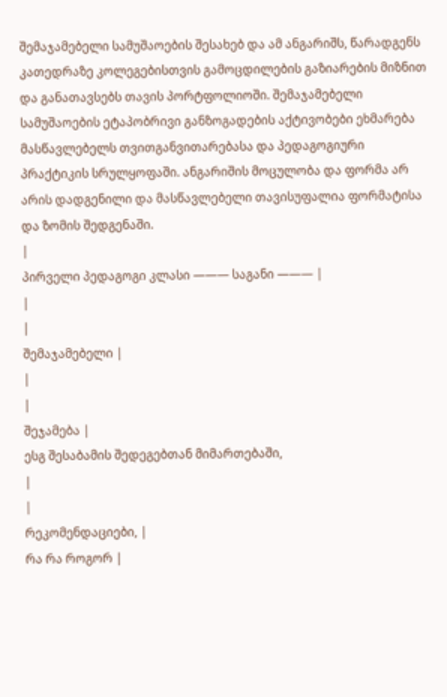შემაჯამებელი სამუშაოების შესახებ და ამ ანგარიშს, წარადგენს კათედრაზე კოლეგებისთვის გამოცდილების გაზიარების მიზნით და განათავსებს თავის პორტფოლიოში. შემაჯამებელი სამუშაოების ეტაპობრივი განზოგადების აქტივობები ეხმარება მასწავლებელს თვითგანვითარებასა და პედაგოგიური პრაქტიკის სრულყოფაში. ანგარიშის მოცულობა და ფორმა არ არის დადგენილი და მასწავლებელი თავისუფალია ფორმატისა და ზომის შედგენაში.
|
პირველი პედაგოგი კლასი ——— საგანი ——— |
|
|
შემაჯამებელი |
|
|
შეჯამება |
ესგ შესაბამის შედეგებთან მიმართებაში,
|
|
რეკომენდაციები, |
რა რა როგორ |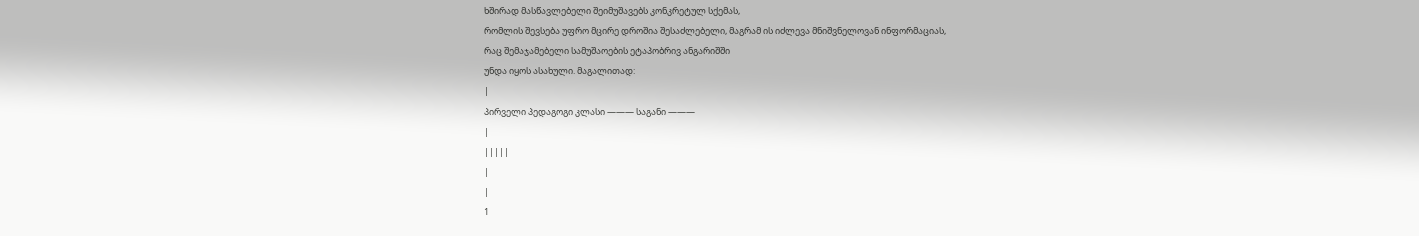ხშირად მასწავლებელი შეიმუშავებს კონკრეტულ სქემას,
რომლის შევსება უფრო მცირე დროშია შესაძლებელი, მაგრამ ის იძლევა მნიშვნელოვან ინფორმაციას,
რაც შემაჯამებელი სამუშაოების ეტაპობრივ ანგარიშში
უნდა იყოს ასახული. მაგალითად:
|
პირველი პედაგოგი კლასი ——— საგანი ———
|
|||||
|
|
1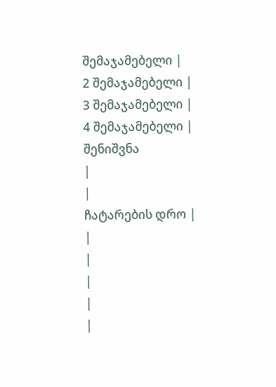შემაჯამებელი |
2 შემაჯამებელი |
3 შემაჯამებელი |
4 შემაჯამებელი |
შენიშვნა
|
|
ჩატარების დრო |
|
|
|
|
|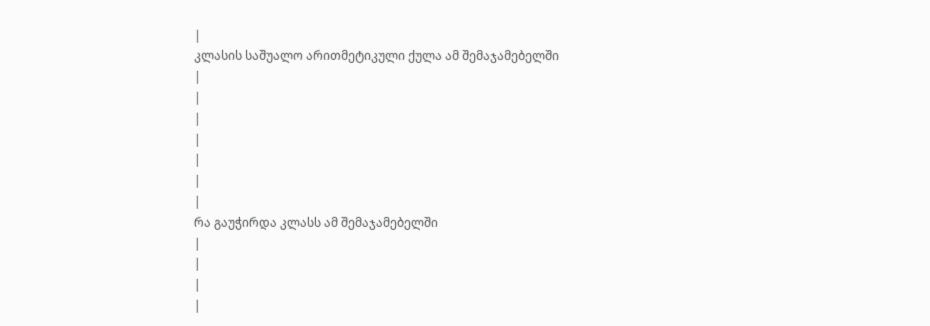|
კლასის საშუალო არითმეტიკული ქულა ამ შემაჯამებელში
|
|
|
|
|
|
|
რა გაუჭირდა კლასს ამ შემაჯამებელში
|
|
|
|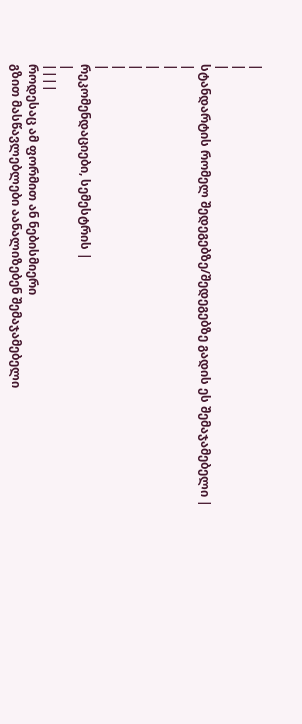|
|
|
სტანდარტის რომელ შედეგებზე/შედეგებზე გადის ეს შემაჯამებელი |
|
|
|
|
|
|
რეკომენდაციები, სემესტრის |
|
||||
როდესაც ამ ფორმით ან ნებისმიერი
გზით მასწავლებლები აანალიზებენ შემაჯამებელი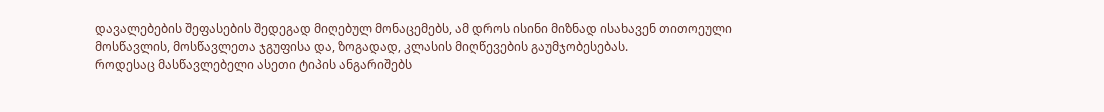დავალებების შეფასების შედეგად მიღებულ მონაცემებს, ამ დროს ისინი მიზნად ისახავენ თითოეული
მოსწავლის, მოსწავლეთა ჯგუფისა და, ზოგადად, კლასის მიღწევების გაუმჯობესებას.
როდესაც მასწავლებელი ასეთი ტიპის ანგარიშებს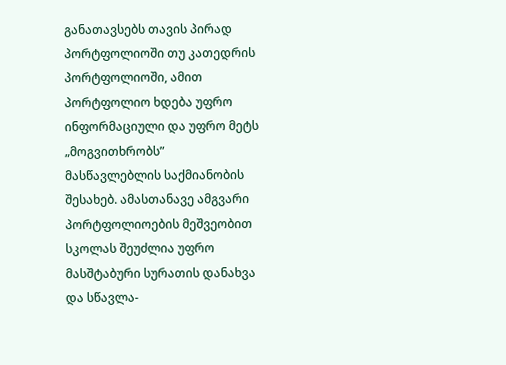განათავსებს თავის პირად
პორტფოლიოში თუ კათედრის პორტფოლიოში, ამით პორტფოლიო ხდება უფრო ინფორმაციული და უფრო მეტს „მოგვითხრობს”
მასწავლებლის საქმიანობის შესახებ. ამასთანავე ამგვარი პორტფოლიოების მეშვეობით
სკოლას შეუძლია უფრო მასშტაბური სურათის დანახვა და სწავლა-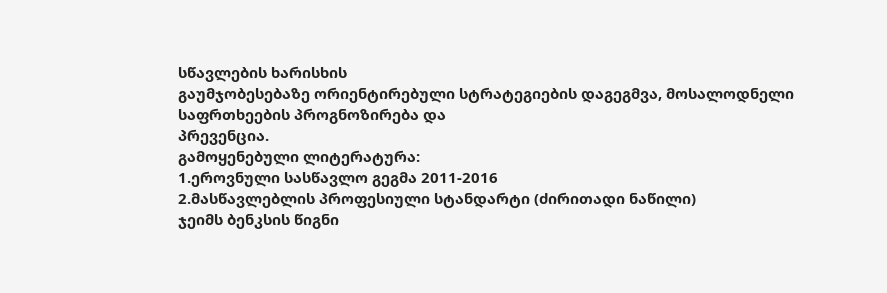სწავლების ხარისხის
გაუმჯობესებაზე ორიენტირებული სტრატეგიების დაგეგმვა, მოსალოდნელი საფრთხეების პროგნოზირება და
პრევენცია.
გამოყენებული ლიტერატურა:
1.ეროვნული სასწავლო გეგმა 2011-2016
2.მასწავლებლის პროფესიული სტანდარტი (ძირითადი ნაწილი)
ჯეიმს ბენკსის წიგნი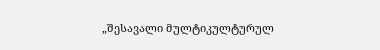„შესავალი მულტიკულტურულ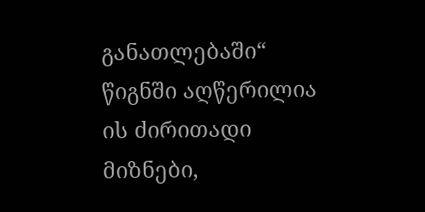განათლებაში“
წიგნში აღწერილია ის ძირითადი მიზნები,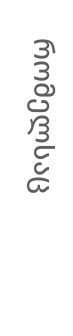რომელსაც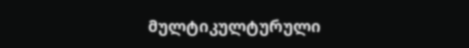მულტიკულტურული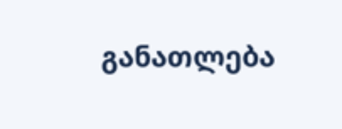განათლება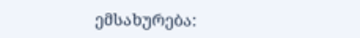ემსახურება: